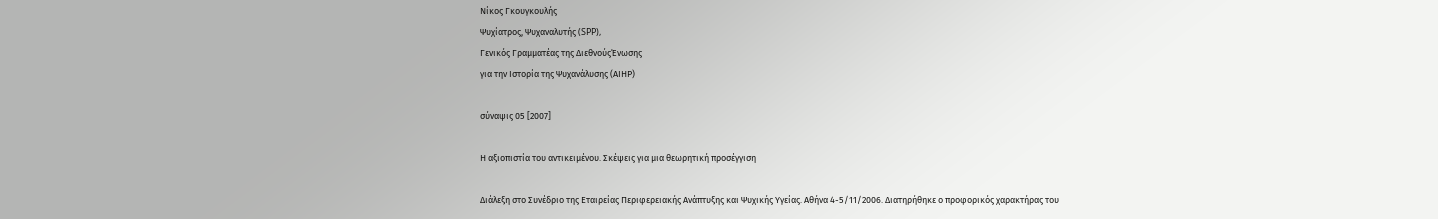Νίκος Γκουγκουλής
Ψυχίατρος, Ψυχαναλυτής (SPP),
Γενικός Γραμματέας της ΔιεθνούςΈνωσης
για την Ιστορία της Ψυχανάλυσης (ΑΙΗΡ)

σύναψις 05 [2007]

Η αξιοπιστία του αντικειμένου. Σκέψεις για μια θεωρητική προσέγγιση

Διάλεξη στο Συνέδριο της Εταιρείας Περιφερειακής Ανάπτυξης και Ψυχικής Υγείας. Αθήνα 4-5/11/2006. Διατηρήθηκε ο προφορικός χαρακτήρας του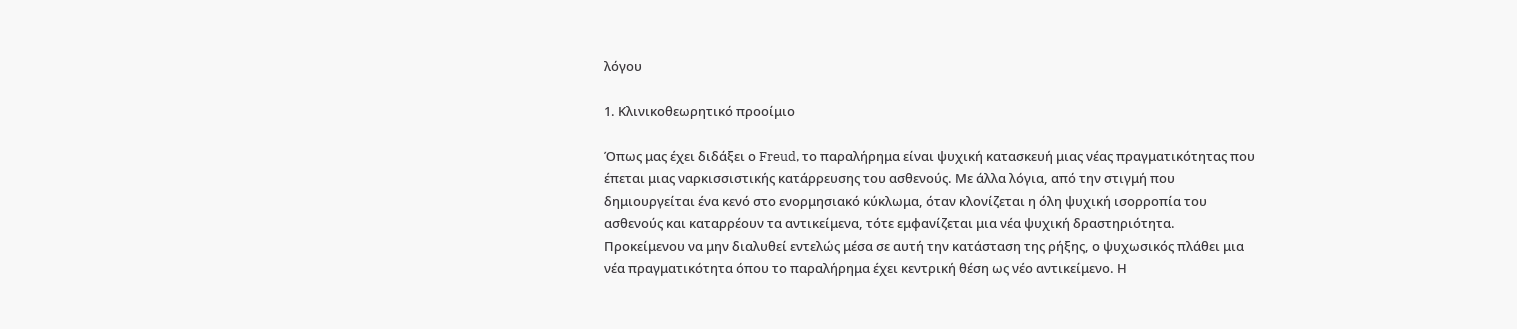λόγου

1. Κλινικοθεωρητικό προοίμιο

Όπως μας έχει διδάξει ο Freud, το παραλήρημα είναι ψυχική κατασκευή μιας νέας πραγματικότητας που έπεται μιας ναρκισσιστικής κατάρρευσης του ασθενούς. Με άλλα λόγια, από την στιγμή που δημιουργείται ένα κενό στο ενορμησιακό κύκλωμα, όταν κλονίζεται η όλη ψυχική ισορροπία του ασθενούς και καταρρέουν τα αντικείμενα, τότε εμφανίζεται μια νέα ψυχική δραστηριότητα. Προκείμενου να μην διαλυθεί εντελώς μέσα σε αυτή την κατάσταση της ρήξης, ο ψυχωσικός πλάθει μια νέα πραγματικότητα όπου το παραλήρημα έχει κεντρική θέση ως νέο αντικείμενο. Η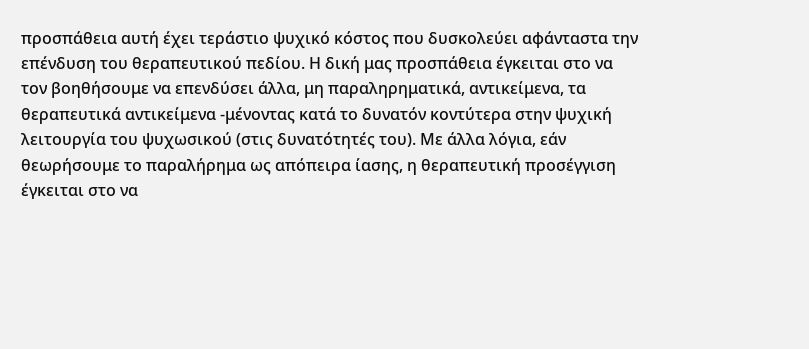προσπάθεια αυτή έχει τεράστιο ψυχικό κόστος που δυσκολεύει αφάνταστα την επένδυση του θεραπευτικού πεδίου. Η δική μας προσπάθεια έγκειται στο να τον βοηθήσουμε να επενδύσει άλλα, μη παραληρηματικά, αντικείμενα, τα θεραπευτικά αντικείμενα -μένοντας κατά το δυνατόν κοντύτερα στην ψυχική λειτουργία του ψυχωσικού (στις δυνατότητές του). Με άλλα λόγια, εάν θεωρήσουμε το παραλήρημα ως απόπειρα ίασης, η θεραπευτική προσέγγιση έγκειται στο να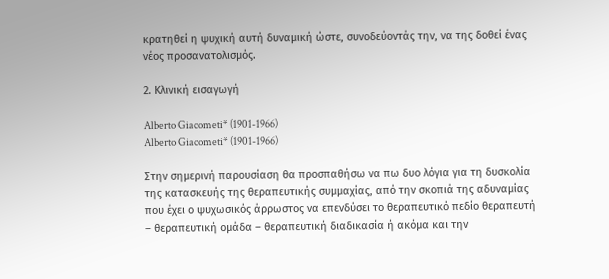κρατηθεί η ψυχική αυτή δυναμική ώστε, συνοδεύοντάς την, να της δοθεί ένας νέος προσανατολισμός.

2. Κλινική εισαγωγή

Alberto Giacometi* (1901-1966)
Alberto Giacometi* (1901-1966)

Στην σημερινή παρουσίαση θα προσπαθήσω να πω δυο λόγια για τη δυσκολία της κατασκευής της θεραπευτικής συμμαχίας, από την σκοπιά της αδυναμίας που έχει ο ψυχωσικός άρρωστος να επενδύσει το θεραπευτικό πεδίο θεραπευτή – θεραπευτική ομάδα – θεραπευτική διαδικασία ή ακόμα και την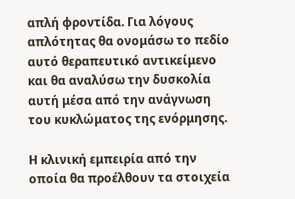απλή φροντίδα. Για λόγους απλότητας θα ονομάσω το πεδίο αυτό θεραπευτικό αντικείμενο και θα αναλύσω την δυσκολία αυτή μέσα από την ανάγνωση του κυκλώματος της ενόρμησης.

Η κλινική εμπειρία από την οποία θα προέλθουν τα στοιχεία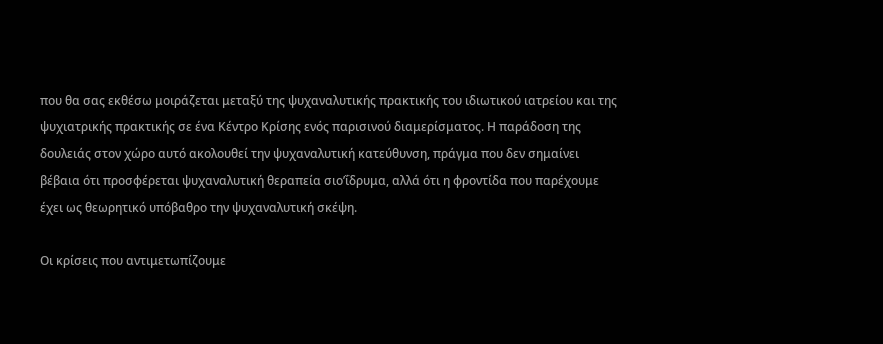που θα σας εκθέσω μοιράζεται μεταξύ της ψυχαναλυτικής πρακτικής του ιδιωτικού ιατρείου και της ψυχιατρικής πρακτικής σε ένα Κέντρο Κρίσης ενός παρισινού διαμερίσματος. Η παράδοση της δουλειάς στον χώρο αυτό ακολουθεί την ψυχαναλυτική κατεύθυνση, πράγμα που δεν σημαίνει βέβαια ότι προσφέρεται ψυχαναλυτική θεραπεία σιο’ΐδρυμα, αλλά ότι η φροντίδα που παρέχουμε έχει ως θεωρητικό υπόβαθρο την ψυχαναλυτική σκέψη.

Οι κρίσεις που αντιμετωπίζουμε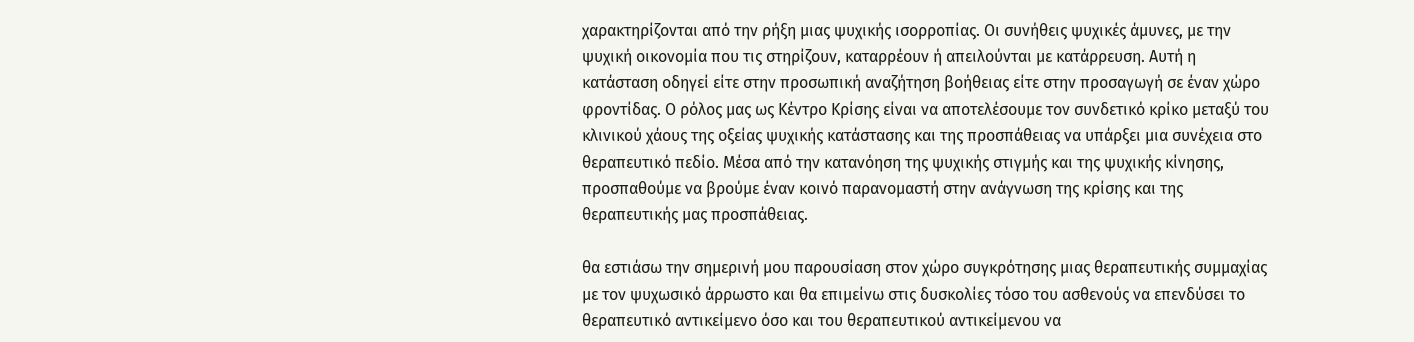χαρακτηρίζονται από την ρήξη μιας ψυχικής ισορροπίας. Οι συνήθεις ψυχικές άμυνες, με την ψυχική οικονομία που τις στηρίζουν, καταρρέουν ή απειλούνται με κατάρρευση. Αυτή η κατάσταση οδηγεί είτε στην προσωπική αναζήτηση βοήθειας είτε στην προσαγωγή σε έναν χώρο φροντίδας. Ο ρόλος μας ως Κέντρο Κρίσης είναι να αποτελέσουμε τον συνδετικό κρίκο μεταξύ του κλινικού χάους της οξείας ψυχικής κατάστασης και της προσπάθειας να υπάρξει μια συνέχεια στο θεραπευτικό πεδίο. Μέσα από την κατανόηση της ψυχικής στιγμής και της ψυχικής κίνησης, προσπαθούμε να βρούμε έναν κοινό παρανομαστή στην ανάγνωση της κρίσης και της θεραπευτικής μας προσπάθειας.

θα εστιάσω την σημερινή μου παρουσίαση στον χώρο συγκρότησης μιας θεραπευτικής συμμαχίας με τον ψυχωσικό άρρωστο και θα επιμείνω στις δυσκολίες τόσο του ασθενούς να επενδύσει το θεραπευτικό αντικείμενο όσο και του θεραπευτικού αντικείμενου να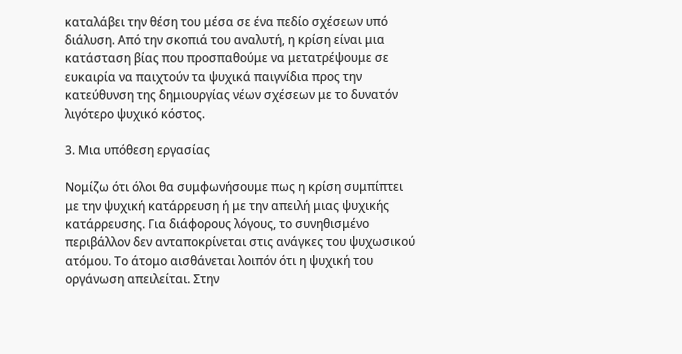καταλάβει την θέση του μέσα σε ένα πεδίο σχέσεων υπό διάλυση. Από την σκοπιά του αναλυτή, η κρίση είναι μια κατάσταση βίας που προσπαθούμε να μετατρέψουμε σε ευκαιρία να παιχτούν τα ψυχικά παιγνίδια προς την κατεύθυνση της δημιουργίας νέων σχέσεων με το δυνατόν λιγότερο ψυχικό κόστος.

3. Μια υπόθεση εργασίας

Νομίζω ότι όλοι θα συμφωνήσουμε πως η κρίση συμπίπτει με την ψυχική κατάρρευση ή με την απειλή μιας ψυχικής κατάρρευσης. Για διάφορους λόγους, το συνηθισμένο περιβάλλον δεν ανταποκρίνεται στις ανάγκες του ψυχωσικού ατόμου. Το άτομο αισθάνεται λοιπόν ότι η ψυχική του οργάνωση απειλείται. Στην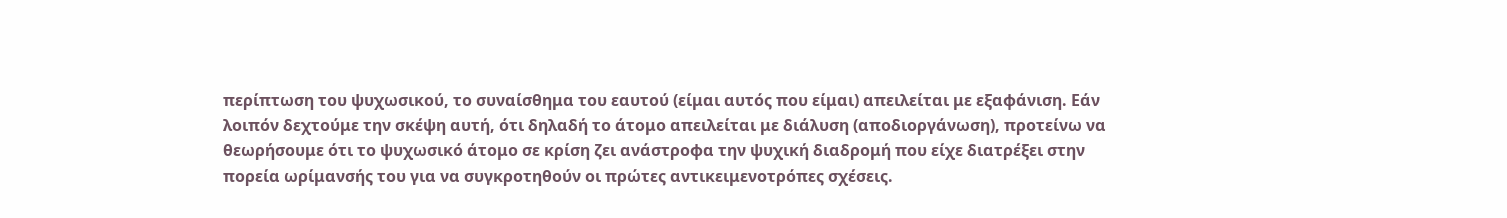περίπτωση του ψυχωσικού, το συναίσθημα του εαυτού (είμαι αυτός που είμαι) απειλείται με εξαφάνιση. Εάν λοιπόν δεχτούμε την σκέψη αυτή, ότι δηλαδή το άτομο απειλείται με διάλυση (αποδιοργάνωση), προτείνω να θεωρήσουμε ότι το ψυχωσικό άτομο σε κρίση ζει ανάστροφα την ψυχική διαδρομή που είχε διατρέξει στην πορεία ωρίμανσής του για να συγκροτηθούν οι πρώτες αντικειμενοτρόπες σχέσεις.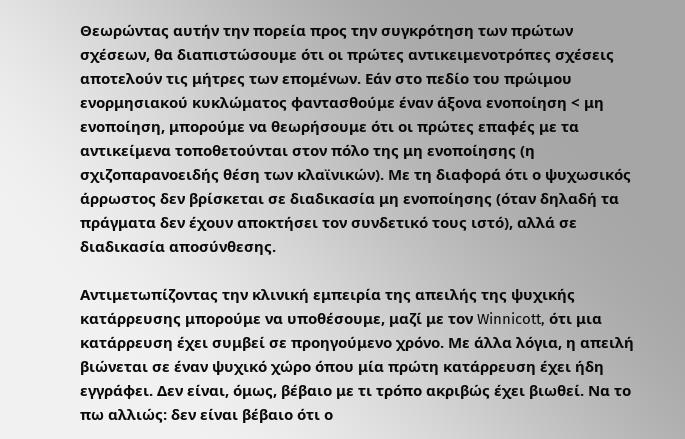Θεωρώντας αυτήν την πορεία προς την συγκρότηση των πρώτων σχέσεων, θα διαπιστώσουμε ότι οι πρώτες αντικειμενοτρόπες σχέσεις αποτελούν τις μήτρες των επομένων. Εάν στο πεδίο του πρώιμου ενορμησιακού κυκλώματος φαντασθούμε έναν άξονα ενοποίηση < μη ενοποίηση, μπορούμε να θεωρήσουμε ότι οι πρώτες επαφές με τα αντικείμενα τοποθετούνται στον πόλο της μη ενοποίησης (η σχιζοπαρανοειδής θέση των κλαϊνικών). Με τη διαφορά ότι ο ψυχωσικός άρρωστος δεν βρίσκεται σε διαδικασία μη ενοποίησης (όταν δηλαδή τα πράγματα δεν έχουν αποκτήσει τον συνδετικό τους ιστό), αλλά σε διαδικασία αποσύνθεσης.

Αντιμετωπίζοντας την κλινική εμπειρία της απειλής της ψυχικής κατάρρευσης μπορούμε να υποθέσουμε, μαζί με τον Winnicott, ότι μια κατάρρευση έχει συμβεί σε προηγούμενο χρόνο. Με άλλα λόγια, η απειλή βιώνεται σε έναν ψυχικό χώρο όπου μία πρώτη κατάρρευση έχει ήδη εγγράφει. Δεν είναι, όμως, βέβαιο με τι τρόπο ακριβώς έχει βιωθεί. Να το πω αλλιώς: δεν είναι βέβαιο ότι ο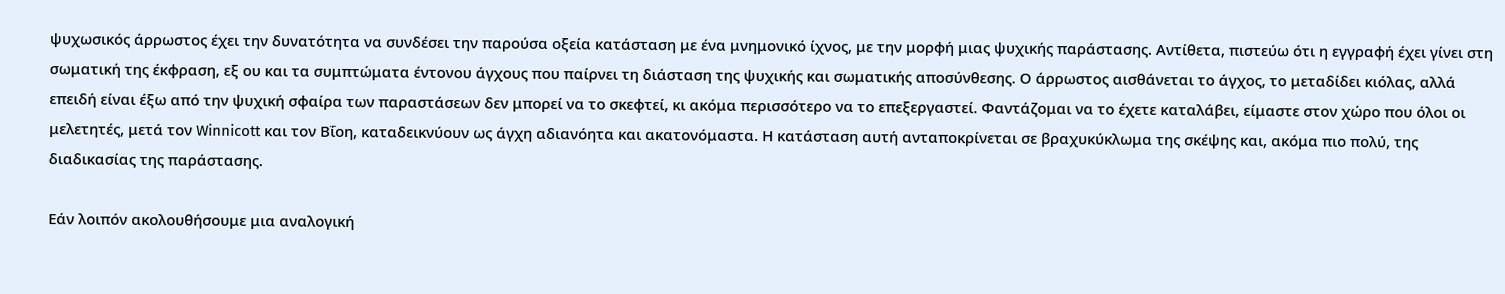ψυχωσικός άρρωστος έχει την δυνατότητα να συνδέσει την παρούσα οξεία κατάσταση με ένα μνημονικό ίχνος, με την μορφή μιας ψυχικής παράστασης. Αντίθετα, πιστεύω ότι η εγγραφή έχει γίνει στη σωματική της έκφραση, εξ ου και τα συμπτώματα έντονου άγχους που παίρνει τη διάσταση της ψυχικής και σωματικής αποσύνθεσης. Ο άρρωστος αισθάνεται το άγχος, το μεταδίδει κιόλας, αλλά επειδή είναι έξω από την ψυχική σφαίρα των παραστάσεων δεν μπορεί να το σκεφτεί, κι ακόμα περισσότερο να το επεξεργαστεί. Φαντάζομαι να το έχετε καταλάβει, είμαστε στον χώρο που όλοι οι μελετητές, μετά τον Winnicott και τον Βΐοη, καταδεικνύουν ως άγχη αδιανόητα και ακατονόμαστα. Η κατάσταση αυτή ανταποκρίνεται σε βραχυκύκλωμα της σκέψης και, ακόμα πιο πολύ, της διαδικασίας της παράστασης.

Εάν λοιπόν ακολουθήσουμε μια αναλογική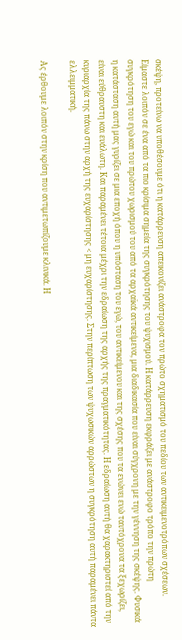σκέψη, προτείνω να υποθέσουμε ότι η κατάρρευση απεικονίζει ανάστροφα τον πρώτο σχηματισμό του πεδίου των αντικειμενοτρόπων σχέσεων. Είμαστε λοιπόν σε ένα από τα πιο κρίσιμα σημεία της συγκρότησης του ψυχισμού. Η κατάρρευση εκφράζει με ανάστροφο τρόπο την πρώτη συγκρότηση του εγώ και του πρώτου χωρισμού του από τα αρχαϊκά αντικείμενα, μια διαδικασία που είναι σύγχρονη με την γέννηση της σκέψης. Φυσικά η κατάσταση αυτή μας γυρίζει σε μια εποχή όπου η υπόσταση του εγώ, του αντικείμενου και της σχέσης που τα ενώνει ενώ ταυτόχρονα τα ξεχωρίζει, είναι εύθραυστη και ευάλωτη. Και παραμένει τέτοια μέχρι την εδραίωση της αρχής της πραγματικότητας. Η εδραίωση αυτή θα χαρακτηριστεί από την κυριαρχία της πάνω στην αρχή της ευχαρίστησης < μη ευχαρίστησης. Στην περίπτωση των ψυχωσικών αρρώστων η συγκρότηση αυτή παραμένει πάντα ελλειμματική.

Ας έρθουμε λοιπόν στην κρίση που αντιμετωπίζουμε κλινικά. Η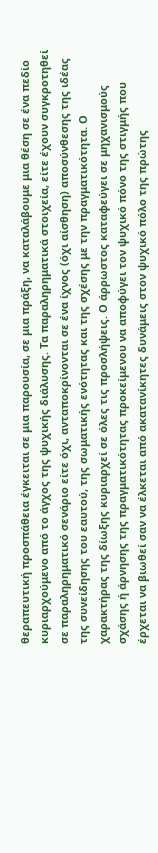θεραπευτική προσπάθεια έγκειται σε μια παρουσία, σε μια πράξη, να καταλάβουμε μια θέση σε ένα πεδίο κυριαρχούμενο από το άγχος της ψυχικής διάλυσης. Τα παραληρηματικά στοιχεία, είτε έχουν συγκροτηθεί σε παραληρηματικό σενάριο είτε όχι, ανταποκρίνονται σε ένα ίχνος (όχι αίσθηση) αποσύνθεσης της ιδέας της συνείδησης του εαυτού, της σωματικής ενότητας και της σχέσης με την πραγματικότητα. Ο χαρακτήρας της δίωξης κυριαρχεί σε όλες τις προσλήψεις. Ο άρρωστος καταφεύγει σε μηχανισμούς σχάσης ή άρνησης της πραγματικότητας προκείμενου να αποφύγει τον ψυχικό πόνο της στιγμής που έρχεται να βιωθεί σαν να έλκεται από ακατανίκητες δυνάμεις στον ψυχικό πόλο της πρώτης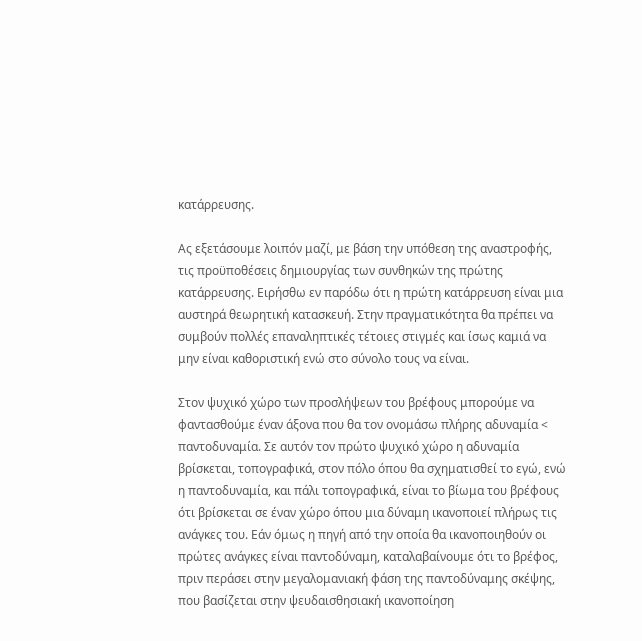κατάρρευσης.

Ας εξετάσουμε λοιπόν μαζί, με βάση την υπόθεση της αναστροφής, τις προϋποθέσεις δημιουργίας των συνθηκών της πρώτης κατάρρευσης. Ειρήσθω εν παρόδω ότι η πρώτη κατάρρευση είναι μια αυστηρά θεωρητική κατασκευή. Στην πραγματικότητα θα πρέπει να συμβούν πολλές επαναληπτικές τέτοιες στιγμές και ίσως καμιά να μην είναι καθοριστική ενώ στο σύνολο τους να είναι.

Στον ψυχικό χώρο των προσλήψεων του βρέφους μπορούμε να φαντασθούμε έναν άξονα που θα τον ονομάσω πλήρης αδυναμία < παντοδυναμία. Σε αυτόν τον πρώτο ψυχικό χώρο η αδυναμία βρίσκεται, τοπογραφικά, στον πόλο όπου θα σχηματισθεί το εγώ, ενώ η παντοδυναμία, και πάλι τοπογραφικά, είναι το βίωμα του βρέφους ότι βρίσκεται σε έναν χώρο όπου μια δύναμη ικανοποιεί πλήρως τις ανάγκες του. Εάν όμως η πηγή από την οποία θα ικανοποιηθούν οι πρώτες ανάγκες είναι παντοδύναμη, καταλαβαίνουμε ότι το βρέφος, πριν περάσει στην μεγαλομανιακή φάση της παντοδύναμης σκέψης, που βασίζεται στην ψευδαισθησιακή ικανοποίηση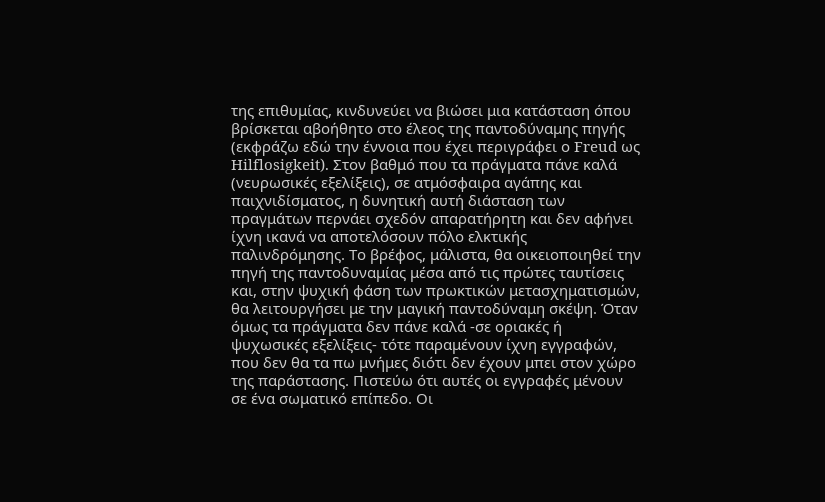της επιθυμίας, κινδυνεύει να βιώσει μια κατάσταση όπου βρίσκεται αβοήθητο στο έλεος της παντοδύναμης πηγής (εκφράζω εδώ την έννοια που έχει περιγράφει ο Freud ως Hilflosigkeit). Στον βαθμό που τα πράγματα πάνε καλά (νευρωσικές εξελίξεις), σε ατμόσφαιρα αγάπης και παιχνιδίσματος, η δυνητική αυτή διάσταση των πραγμάτων περνάει σχεδόν απαρατήρητη και δεν αφήνει ίχνη ικανά να αποτελόσουν πόλο ελκτικής παλινδρόμησης. Το βρέφος, μάλιστα, θα οικειοποιηθεί την πηγή της παντοδυναμίας μέσα από τις πρώτες ταυτίσεις και, στην ψυχική φάση των πρωκτικών μετασχηματισμών, θα λειτουργήσει με την μαγική παντοδύναμη σκέψη. Όταν όμως τα πράγματα δεν πάνε καλά -σε οριακές ή ψυχωσικές εξελίξεις- τότε παραμένουν ίχνη εγγραφών, που δεν θα τα πω μνήμες διότι δεν έχουν μπει στον χώρο της παράστασης. Πιστεύω ότι αυτές οι εγγραφές μένουν σε ένα σωματικό επίπεδο. Οι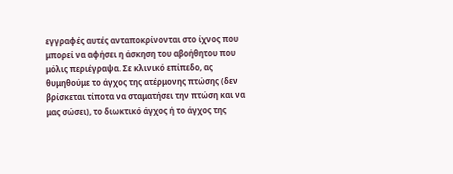εγγραφές αυτές ανταποκρίνονται στο ίχνος που μπορεί να αφήσει η άσκηση του αβοήθητου που μόλις περιέγραψα. Σε κλινικό επίπεδο, ας θυμηθούμε το άγχος της ατέρμονης πτώσης (δεν βρίσκεται τίποτα να σταματήσει την πτώση και να μας σώσει), το διωκτικό άγχος ή το άγχος της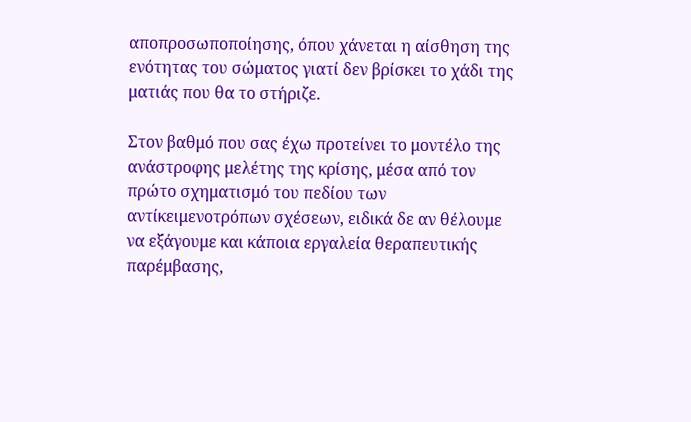αποπροσωποποίησης, όπου χάνεται η αίσθηση της ενότητας του σώματος γιατί δεν βρίσκει το χάδι της ματιάς που θα το στήριζε.

Στον βαθμό που σας έχω προτείνει το μοντέλο της ανάστροφης μελέτης της κρίσης, μέσα από τον πρώτο σχηματισμό του πεδίου των αντίκειμενοτρόπων σχέσεων, ειδικά δε αν θέλουμε να εξάγουμε και κάποια εργαλεία θεραπευτικής παρέμβασης,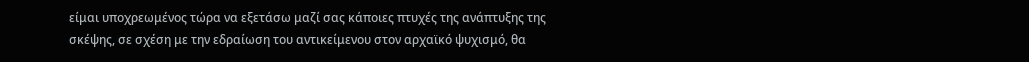είμαι υποχρεωμένος τώρα να εξετάσω μαζί σας κάποιες πτυχές της ανάπτυξης της σκέψης, σε σχέση με την εδραίωση του αντικείμενου στον αρχαϊκό ψυχισμό, θα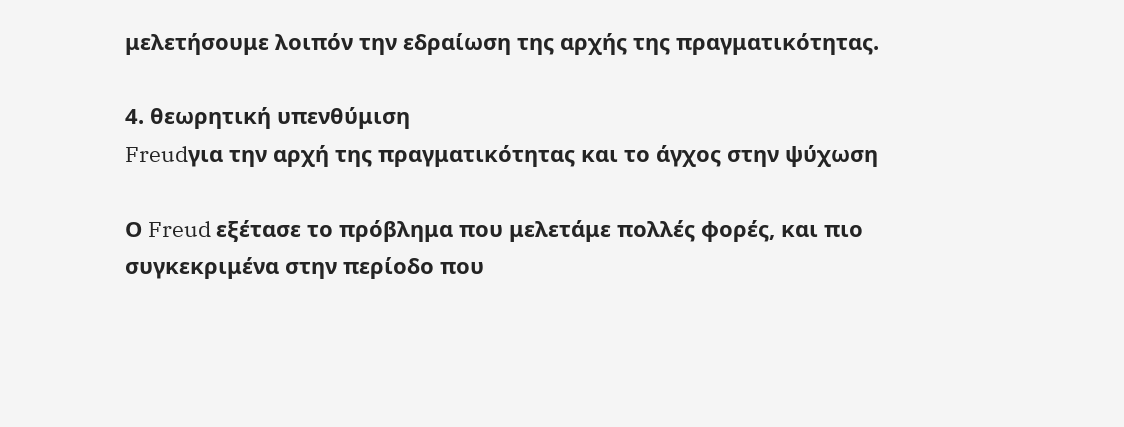μελετήσουμε λοιπόν την εδραίωση της αρχής της πραγματικότητας.

4. θεωρητική υπενθύμιση
Freudγια την αρχή της πραγματικότητας και το άγχος στην ψύχωση

Ο Freud εξέτασε το πρόβλημα που μελετάμε πολλές φορές, και πιο συγκεκριμένα στην περίοδο που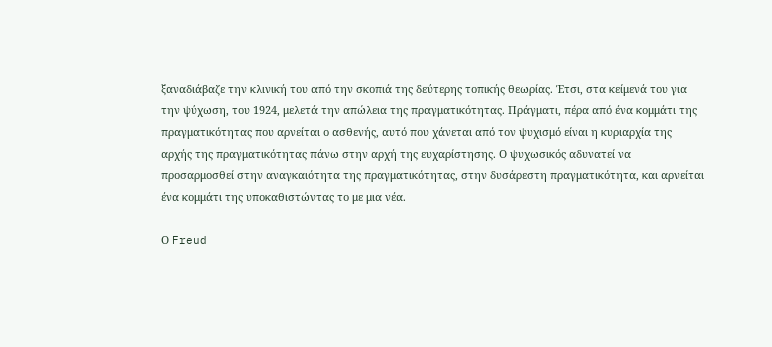ξαναδιάβαζε την κλινική του από την σκοπιά της δεύτερης τοπικής θεωρίας. Έτσι, στα κείμενά του για την ψύχωση, του 1924, μελετά την απώλεια της πραγματικότητας. Πράγματι, πέρα από ένα κομμάτι της πραγματικότητας που αρνείται ο ασθενής, αυτό που χάνεται από τον ψυχισμό είναι η κυριαρχία της αρχής της πραγματικότητας πάνω στην αρχή της ευχαρίστησης. Ο ψυχωσικός αδυνατεί να προσαρμοσθεί στην αναγκαιότητα της πραγματικότητας, στην δυσάρεστη πραγματικότητα, και αρνείται ένα κομμάτι της υποκαθιστώντας το με μια νέα.

Ο Freud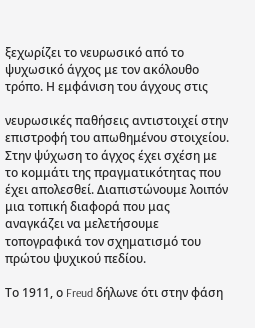ξεχωρίζει το νευρωσικό από το ψυχωσικό άγχος με τον ακόλουθο τρόπο. Η εμφάνιση του άγχους στις

νευρωσικές παθήσεις αντιστοιχεί στην επιστροφή του απωθημένου στοιχείου. Στην ψύχωση το άγχος έχει σχέση με το κομμάτι της πραγματικότητας που έχει απολεσθεί. Διαπιστώνουμε λοιπόν μια τοπική διαφορά που μας αναγκάζει να μελετήσουμε τοπογραφικά τον σχηματισμό του πρώτου ψυχικού πεδίου.

Το 1911, ο Freud δήλωνε ότι στην φάση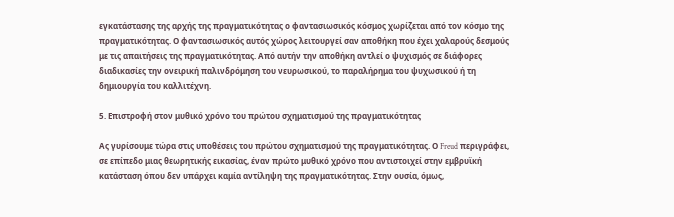εγκατάστασης της αρχής της πραγματικότητας ο φαντασιωσικός κόσμος χωρίζεται από τον κόσμο της πραγματικότητας. Ο φαντασιωσικός αυτός χώρος λειτουργεί σαν αποθήκη που έχει χαλαρούς δεσμούς με τις απαιτήσεις της πραγματικότητας. Από αυτήν την αποθήκη αντλεί ο ψυχισμός σε διάφορες διαδικασίες την ονειρική παλινδρόμηση του νευρωσικού, το παραλήρημα του ψυχωσικού ή τη δημιουργία του καλλιτέχνη.

5. Επιστροφή στον μυθικό χρόνο του πρώτου σχηματισμού της πραγματικότητας

Ας γυρίσουμε τώρα στις υποθέσεις του πρώτου σχηματισμού της πραγματικότητας. Ο Freud περιγράφει, σε επίπεδο μιας θεωρητικής εικασίας, έναν πρώτο μυθικό χρόνο που αντιστοιχεί στην εμβρυϊκή κατάσταση όπου δεν υπάρχει καμία αντίληψη της πραγματικότητας. Στην ουσία, όμως,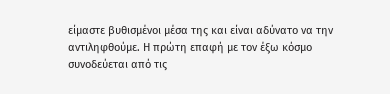είμαστε βυθισμένοι μέσα της και είναι αδύνατο να την αντιληφθούμε. Η πρώτη επαφή με τον έξω κόσμο συνοδεύεται από τις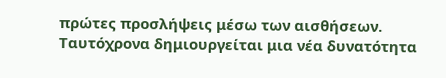πρώτες προσλήψεις μέσω των αισθήσεων. Ταυτόχρονα δημιουργείται μια νέα δυνατότητα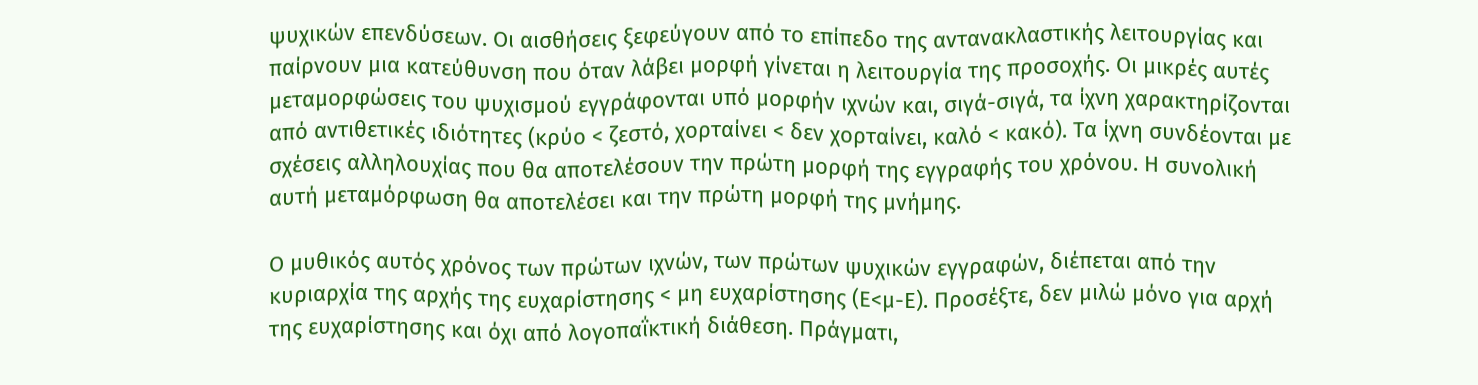ψυχικών επενδύσεων. Οι αισθήσεις ξεφεύγουν από το επίπεδο της αντανακλαστικής λειτουργίας και παίρνουν μια κατεύθυνση που όταν λάβει μορφή γίνεται η λειτουργία της προσοχής. Οι μικρές αυτές μεταμορφώσεις του ψυχισμού εγγράφονται υπό μορφήν ιχνών και, σιγά-σιγά, τα ίχνη χαρακτηρίζονται από αντιθετικές ιδιότητες (κρύο < ζεστό, χορταίνει < δεν χορταίνει, καλό < κακό). Τα ίχνη συνδέονται με σχέσεις αλληλουχίας που θα αποτελέσουν την πρώτη μορφή της εγγραφής του χρόνου. Η συνολική αυτή μεταμόρφωση θα αποτελέσει και την πρώτη μορφή της μνήμης.

Ο μυθικός αυτός χρόνος των πρώτων ιχνών, των πρώτων ψυχικών εγγραφών, διέπεται από την κυριαρχία της αρχής της ευχαρίστησης < μη ευχαρίστησης (Ε<μ-Ε). Προσέξτε, δεν μιλώ μόνο για αρχή της ευχαρίστησης και όχι από λογοπαΐκτική διάθεση. Πράγματι,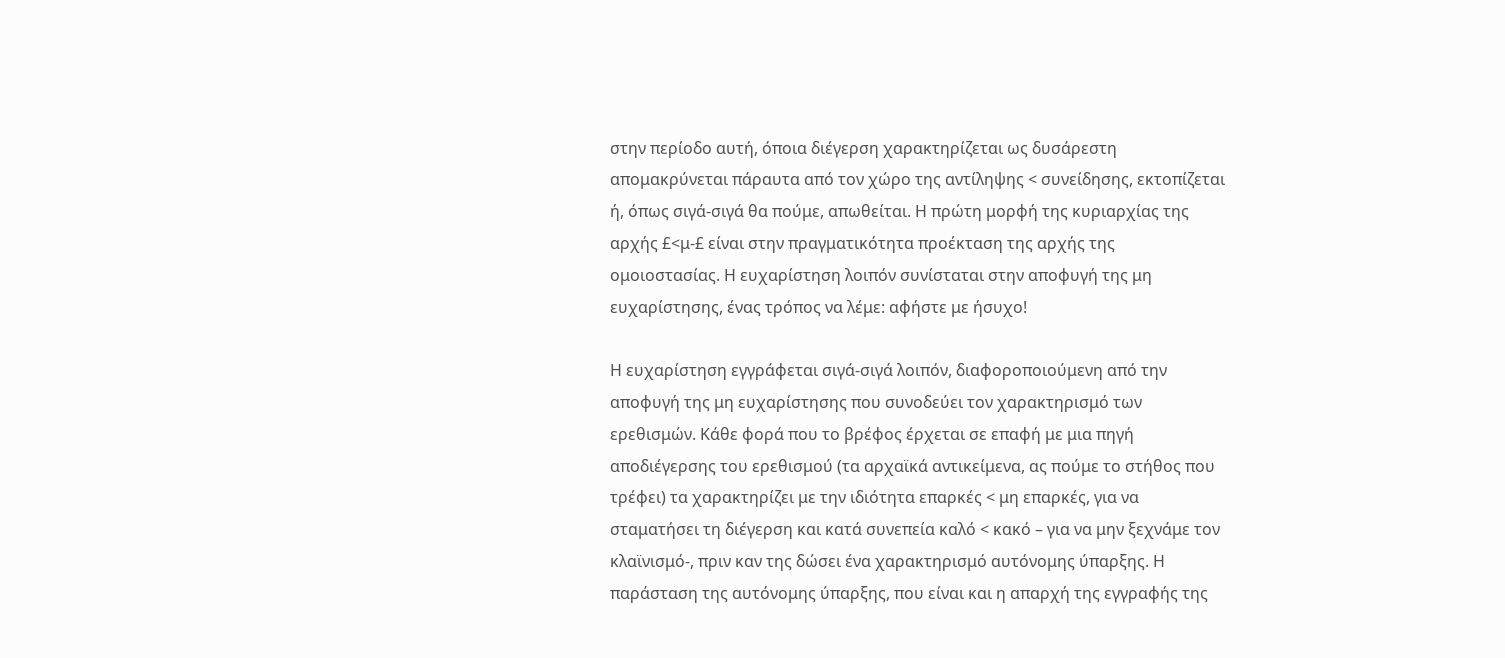στην περίοδο αυτή, όποια διέγερση χαρακτηρίζεται ως δυσάρεστη απομακρύνεται πάραυτα από τον χώρο της αντίληψης < συνείδησης, εκτοπίζεται ή, όπως σιγά-σιγά θα πούμε, απωθείται. Η πρώτη μορφή της κυριαρχίας της αρχής £<μ-£ είναι στην πραγματικότητα προέκταση της αρχής της ομοιοστασίας. Η ευχαρίστηση λοιπόν συνίσταται στην αποφυγή της μη ευχαρίστησης, ένας τρόπος να λέμε: αφήστε με ήσυχο!

Η ευχαρίστηση εγγράφεται σιγά-σιγά λοιπόν, διαφοροποιούμενη από την αποφυγή της μη ευχαρίστησης που συνοδεύει τον χαρακτηρισμό των ερεθισμών. Κάθε φορά που το βρέφος έρχεται σε επαφή με μια πηγή αποδιέγερσης του ερεθισμού (τα αρχαϊκά αντικείμενα, ας πούμε το στήθος που τρέφει) τα χαρακτηρίζει με την ιδιότητα επαρκές < μη επαρκές, για να σταματήσει τη διέγερση και κατά συνεπεία καλό < κακό – για να μην ξεχνάμε τον κλαϊνισμό-, πριν καν της δώσει ένα χαρακτηρισμό αυτόνομης ύπαρξης. Η παράσταση της αυτόνομης ύπαρξης, που είναι και η απαρχή της εγγραφής της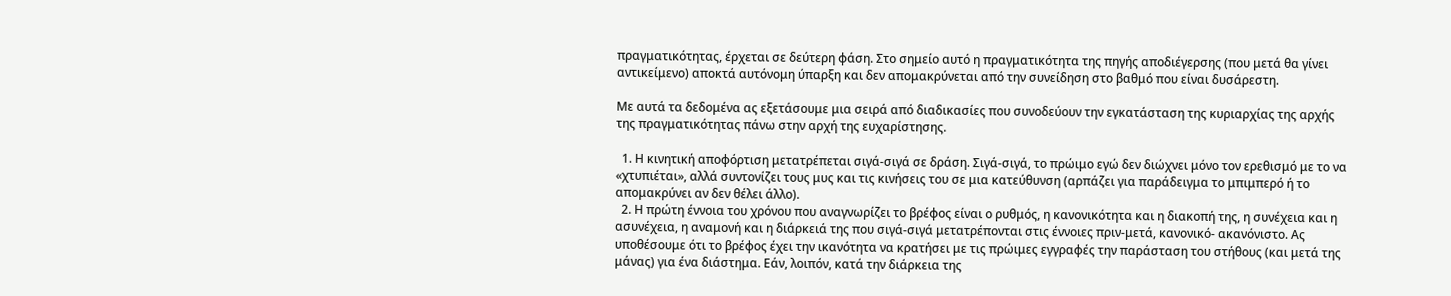πραγματικότητας, έρχεται σε δεύτερη φάση. Στο σημείο αυτό η πραγματικότητα της πηγής αποδιέγερσης (που μετά θα γίνει αντικείμενο) αποκτά αυτόνομη ύπαρξη και δεν απομακρύνεται από την συνείδηση στο βαθμό που είναι δυσάρεστη.

Με αυτά τα δεδομένα ας εξετάσουμε μια σειρά από διαδικασίες που συνοδεύουν την εγκατάσταση της κυριαρχίας της αρχής της πραγματικότητας πάνω στην αρχή της ευχαρίστησης.

  1. Η κινητική αποφόρτιση μετατρέπεται σιγά-σιγά σε δράση. Σιγά-σιγά, το πρώιμο εγώ δεν διώχνει μόνο τον ερεθισμό με το να «χτυπιέται», αλλά συντονίζει τους μυς και τις κινήσεις του σε μια κατεύθυνση (αρπάζει για παράδειγμα το μπιμπερό ή το απομακρύνει αν δεν θέλει άλλο).
  2. Η πρώτη έννοια του χρόνου που αναγνωρίζει το βρέφος είναι ο ρυθμός, η κανονικότητα και η διακοπή της, η συνέχεια και η ασυνέχεια, η αναμονή και η διάρκειά της που σιγά-σιγά μετατρέπονται στις έννοιες πριν-μετά, κανονικό- ακανόνιστο. Ας υποθέσουμε ότι το βρέφος έχει την ικανότητα να κρατήσει με τις πρώιμες εγγραφές την παράσταση του στήθους (και μετά της μάνας) για ένα διάστημα. Εάν, λοιπόν, κατά την διάρκεια της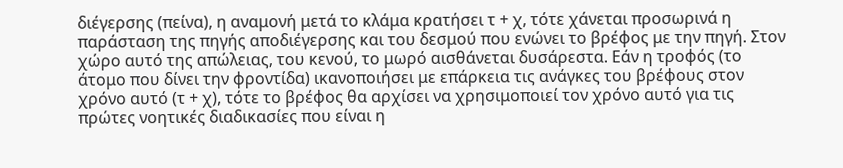διέγερσης (πείνα), η αναμονή μετά το κλάμα κρατήσει τ + χ, τότε χάνεται προσωρινά η παράσταση της πηγής αποδιέγερσης και του δεσμού που ενώνει το βρέφος με την πηγή. Στον χώρο αυτό της απώλειας, του κενού, το μωρό αισθάνεται δυσάρεστα. Εάν η τροφός (το άτομο που δίνει την φροντίδα) ικανοποιήσει με επάρκεια τις ανάγκες του βρέφους στον χρόνο αυτό (τ + χ), τότε το βρέφος θα αρχίσει να χρησιμοποιεί τον χρόνο αυτό για τις πρώτες νοητικές διαδικασίες που είναι η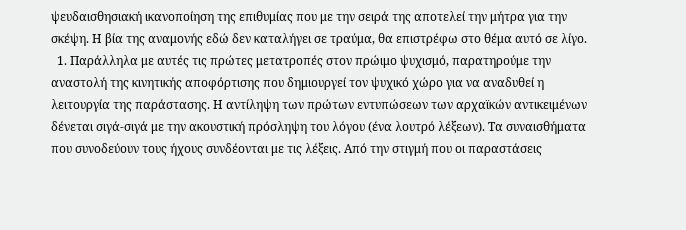ψευδαισθησιακή ικανοποίηση της επιθυμίας που με την σειρά της αποτελεί την μήτρα για την σκέψη. Η βία της αναμονής εδώ δεν καταλήγει σε τραύμα, θα επιστρέφω στο θέμα αυτό σε λίγο.
  1. Παράλληλα με αυτές τις πρώτες μετατροπές στον πρώιμο ψυχισμό, παρατηρούμε την αναστολή της κινητικής αποφόρτισης που δημιουργεί τον ψυχικό χώρο για να αναδυθεί η λειτουργία της παράστασης. Η αντίληψη των πρώτων εντυπώσεων των αρχαϊκών αντικειμένων δένεται σιγά-σιγά με την ακουστική πρόσληψη του λόγου (ένα λουτρό λέξεων). Τα συναισθήματα που συνοδεύουν τους ήχους συνδέονται με τις λέξεις. Από την στιγμή που οι παραστάσεις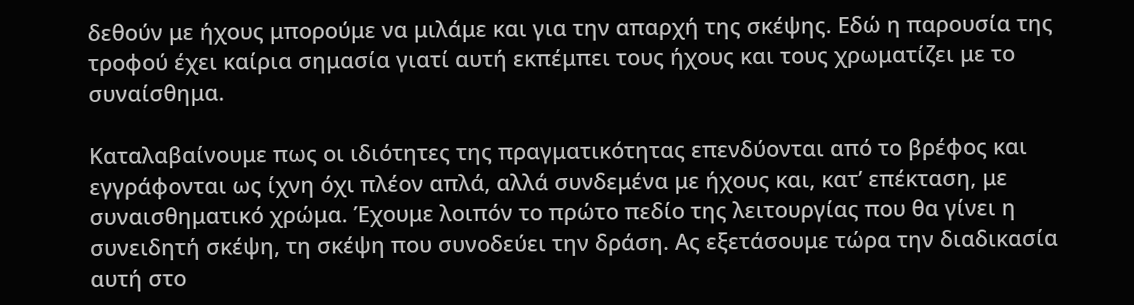δεθούν με ήχους μπορούμε να μιλάμε και για την απαρχή της σκέψης. Εδώ η παρουσία της τροφού έχει καίρια σημασία γιατί αυτή εκπέμπει τους ήχους και τους χρωματίζει με το συναίσθημα.

Καταλαβαίνουμε πως οι ιδιότητες της πραγματικότητας επενδύονται από το βρέφος και εγγράφονται ως ίχνη όχι πλέον απλά, αλλά συνδεμένα με ήχους και, κατ’ επέκταση, με συναισθηματικό χρώμα. Έχουμε λοιπόν το πρώτο πεδίο της λειτουργίας που θα γίνει η συνειδητή σκέψη, τη σκέψη που συνοδεύει την δράση. Ας εξετάσουμε τώρα την διαδικασία αυτή στο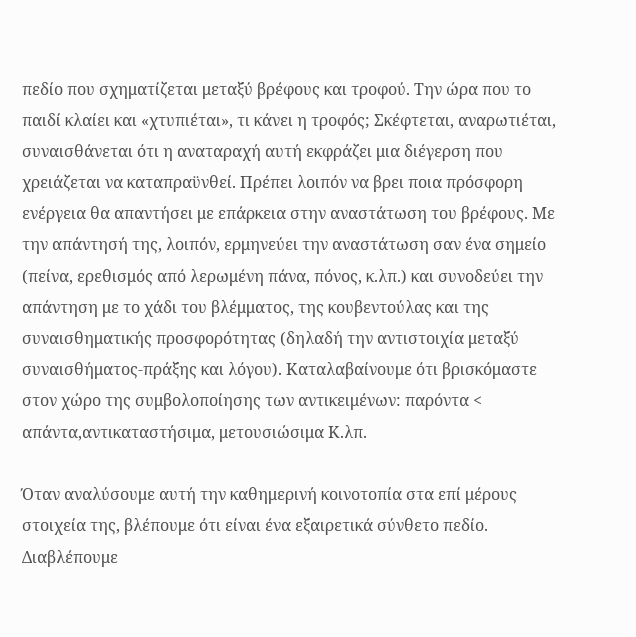πεδίο που σχηματίζεται μεταξύ βρέφους και τροφού. Την ώρα που το παιδί κλαίει και «χτυπιέται», τι κάνει η τροφός; Σκέφτεται, αναρωτιέται, συναισθάνεται ότι η αναταραχή αυτή εκφράζει μια διέγερση που χρειάζεται να καταπραϋνθεί. Πρέπει λοιπόν να βρει ποια πρόσφορη ενέργεια θα απαντήσει με επάρκεια στην αναστάτωση του βρέφους. Με την απάντησή της, λοιπόν, ερμηνεύει την αναστάτωση σαν ένα σημείο (πείνα, ερεθισμός από λερωμένη πάνα, πόνος, κ.λπ.) και συνοδεύει την απάντηση με το χάδι του βλέμματος, της κουβεντούλας και της συναισθηματικής προσφορότητας (δηλαδή την αντιστοιχία μεταξύ συναισθήματος-πράξης και λόγου). Καταλαβαίνουμε ότι βρισκόμαστε στον χώρο της συμβολοποίησης των αντικειμένων: παρόντα < απάντα,αντικαταστήσιμα, μετουσιώσιμα Κ.λπ.

Όταν αναλύσουμε αυτή την καθημερινή κοινοτοπία στα επί μέρους στοιχεία της, βλέπουμε ότι είναι ένα εξαιρετικά σύνθετο πεδίο. Διαβλέπουμε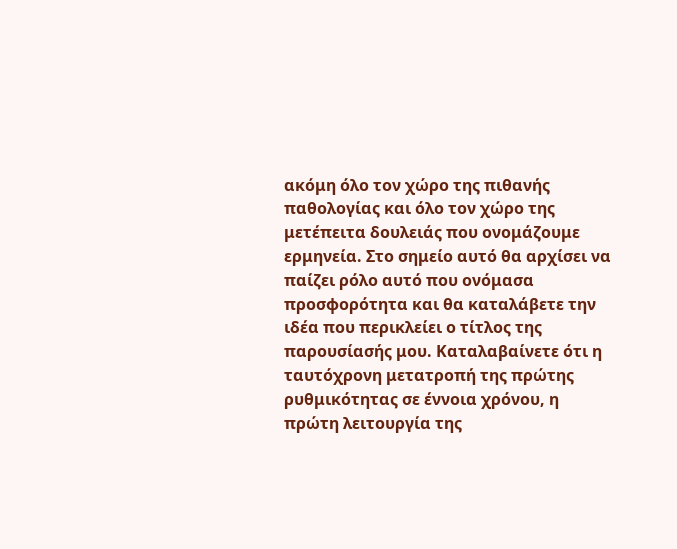ακόμη όλο τον χώρο της πιθανής παθολογίας και όλο τον χώρο της μετέπειτα δουλειάς που ονομάζουμε ερμηνεία. Στο σημείο αυτό θα αρχίσει να παίζει ρόλο αυτό που ονόμασα προσφορότητα και θα καταλάβετε την ιδέα που περικλείει ο τίτλος της παρουσίασής μου. Καταλαβαίνετε ότι η ταυτόχρονη μετατροπή της πρώτης ρυθμικότητας σε έννοια χρόνου, η πρώτη λειτουργία της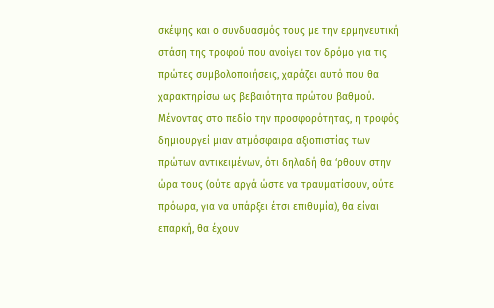σκέψης και ο συνδυασμός τους με την ερμηνευτική στάση της τροφού που ανοίγει τον δρόμο για τις πρώτες συμβολοποιήσεις, χαράζει αυτό που θα χαρακτηρίσω ως βεβαιότητα πρώτου βαθμού. Μένοντας στο πεδίο την προσφορότητας, η τροφός δημιουργεί μιαν ατμόσφαιρα αξιοπιστίας των πρώτων αντικειμένων, ότι δηλαδή θα ‘ρθουν στην ώρα τους (ούτε αργά ώστε να τραυματίσουν, ούτε πρόωρα, για να υπάρξει έτσι επιθυμία), θα είναι επαρκή, θα έχουν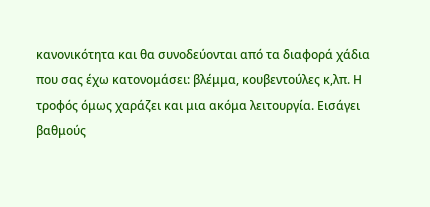κανονικότητα και θα συνοδεύονται από τα διαφορά χάδια που σας έχω κατονομάσει: βλέμμα, κουβεντούλες κ,λπ. Η τροφός όμως χαράζει και μια ακόμα λειτουργία. Εισάγει βαθμούς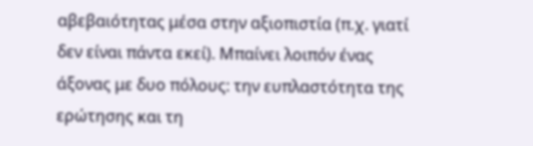αβεβαιότητας μέσα στην αξιοπιστία (π.χ. γιατί δεν είναι πάντα εκεί). Μπαίνει λοιπόν ένας άξονας με δυο πόλους: την ευπλαστότητα της ερώτησης και τη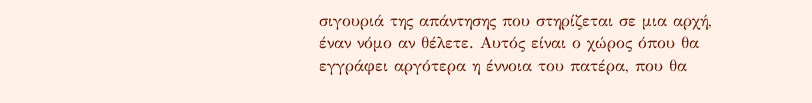σιγουριά της απάντησης που στηρίζεται σε μια αρχή, έναν νόμο αν θέλετε. Αυτός είναι ο χώρος όπου θα εγγράφει αργότερα η έννοια του πατέρα, που θα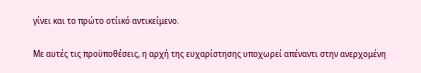γίνει και το πρώτο οτίικό αντικείμενο.

Με αυτές τις προϋποθέσεις, η αρχή της ευχαρίστησης υποχωρεί απέναντι στην ανερχομένη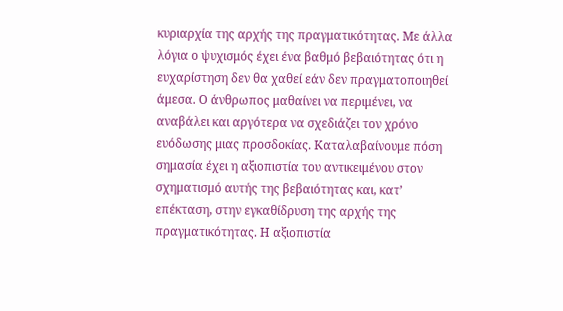κυριαρχία της αρχής της πραγματικότητας. Με άλλα λόγια ο ψυχισμός έχει ένα βαθμό βεβαιότητας ότι η ευχαρίστηση δεν θα χαθεί εάν δεν πραγματοποιηθεί άμεσα. Ο άνθρωπος μαθαίνει να περιμένει, να αναβάλει και αργότερα να σχεδιάζει τον χρόνο ευόδωσης μιας προσδοκίας. Καταλαβαίνουμε πόση σημασία έχει η αξιοπιστία του αντικειμένου στον σχηματισμό αυτής της βεβαιότητας και, κατ’ επέκταση, στην εγκαθίδρυση της αρχής της πραγματικότητας. Η αξιοπιστία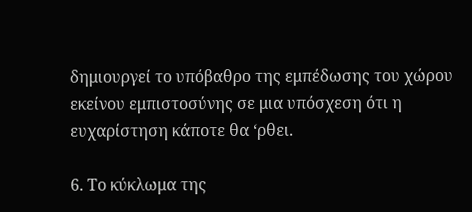δημιουργεί το υπόβαθρο της εμπέδωσης του χώρου εκείνου εμπιστοσύνης σε μια υπόσχεση ότι η ευχαρίστηση κάποτε θα ‘ρθει.

6. Το κύκλωμα της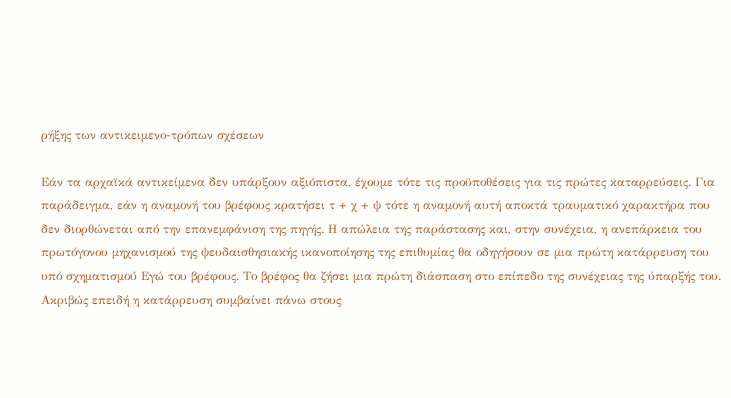ρήξης των αντικειμενο-τρόπων σχέσεων

Εάν τα αρχαϊκά αντικείμενα δεν υπάρξουν αξιόπιστα, έχουμε τότε τις προϋποθέσεις για τις πρώτες καταρρεύσεις. Για παράδειγμα, εάν η αναμονή του βρέφους κρατήσει τ + χ + ψ τότε η αναμονή αυτή αποκτά τραυματικό χαρακτήρα που δεν διορθώνεται από την επανεμφάνιση της πηγής. Η απώλεια της παράστασης και, στην συνέχεια, η ανεπάρκεια του πρωτόγονου μηχανισμού της ψευδαισθησιακής ικανοποίησης της επιθυμίας θα οδηγήσουν σε μια πρώτη κατάρρευση του υπό σχηματισμού Εγώ του βρέφους. Το βρέφος θα ζήσει μια πρώτη διάσπαση στο επίπεδο της συνέχειας της ύπαρξής του. Ακριβώς επειδή η κατάρρευση συμβαίνει πάνω στους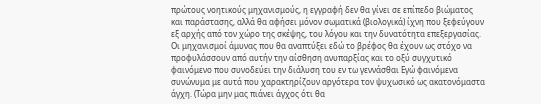πρώτους νοητικούς μηχανισμούς, η εγγραφή δεν θα γίνει σε επίπεδο βιώματος και παράστασης, αλλά θα αφήσει μόνον σωματικά (βιολογικά) ίχνη που ξεφεύγουν εξ αρχής από τον χώρο της σκέψης, του λόγου και την δυνατότητα επεξεργασίας. Οι μηχανισμοί άμυνας που θα αναπτύξει εδώ το βρέφος θα έχουν ως στόχο να προφυλάσσουν από αυτήν την αίσθηση ανυπαρξίας και το οξύ συγχυτικό φαινόμενο που συνοδεύει την διάλυση του εν τω γεννάσθαι Εγώ φαινόμενα συνώνυμα με αυτά που χαρακτηρίζουν αργότερα τον ψυχωσικό ως ακατονόμαστα άγχη. (Τώρα μην μας πιάνει άγχος ότι θα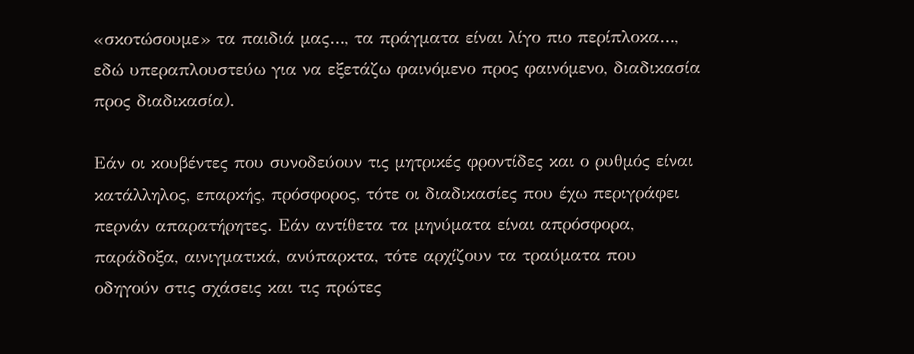«σκοτώσουμε» τα παιδιά μας…, τα πράγματα είναι λίγο πιο περίπλοκα…, εδώ υπεραπλουστεύω για να εξετάζω φαινόμενο προς φαινόμενο, διαδικασία προς διαδικασία).

Εάν οι κουβέντες που συνοδεύουν τις μητρικές φροντίδες και ο ρυθμός είναι κατάλληλος, επαρκής, πρόσφορος, τότε οι διαδικασίες που έχω περιγράφει περνάν απαρατήρητες. Εάν αντίθετα τα μηνύματα είναι απρόσφορα, παράδοξα, αινιγματικά, ανύπαρκτα, τότε αρχίζουν τα τραύματα που οδηγούν στις σχάσεις και τις πρώτες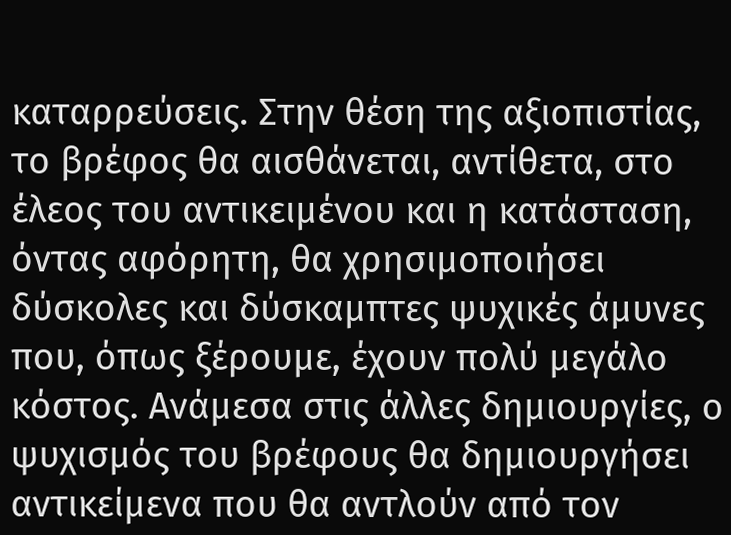καταρρεύσεις. Στην θέση της αξιοπιστίας, το βρέφος θα αισθάνεται, αντίθετα, στο έλεος του αντικειμένου και η κατάσταση, όντας αφόρητη, θα χρησιμοποιήσει δύσκολες και δύσκαμπτες ψυχικές άμυνες που, όπως ξέρουμε, έχουν πολύ μεγάλο κόστος. Ανάμεσα στις άλλες δημιουργίες, ο ψυχισμός του βρέφους θα δημιουργήσει αντικείμενα που θα αντλούν από τον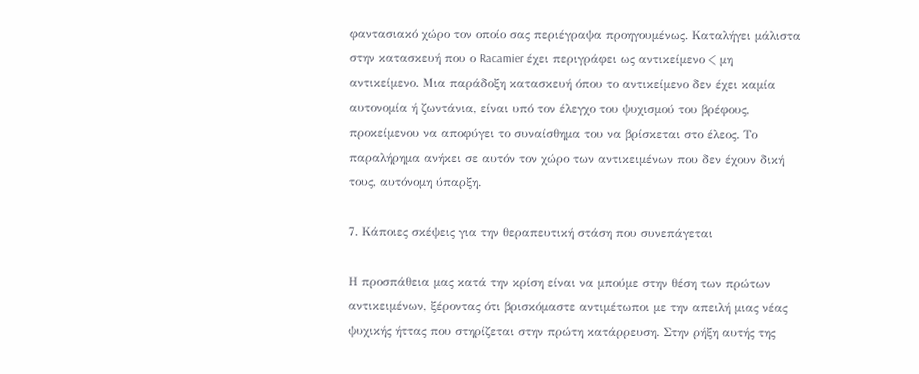φαντασιακό χώρο τον οποίο σας περιέγραψα προηγουμένως. Καταλήγει μάλιστα στην κατασκευή που ο Racamier έχει περιγράφει ως αντικείμενο < μη αντικείμενο. Μια παράδοξη κατασκευή όπου το αντικείμενο δεν έχει καμία αυτονομία ή ζωντάνια, είναι υπό τον έλεγχο του ψυχισμού του βρέφους, προκείμενου να αποφύγει το συναίσθημα του να βρίσκεται στο έλεος. Το παραλήρημα ανήκει σε αυτόν τον χώρο των αντικειμένων που δεν έχουν δική τους, αυτόνομη ύπαρξη.

7. Κάποιες σκέψεις για την θεραπευτική στάση που συνεπάγεται

Η προσπάθεια μας κατά την κρίση είναι να μπούμε στην θέση των πρώτων αντικειμένων, ξέροντας ότι βρισκόμαστε αντιμέτωποι με την απειλή μιας νέας ψυχικής ήττας που στηρίζεται στην πρώτη κατάρρευση. Στην ρήξη αυτής της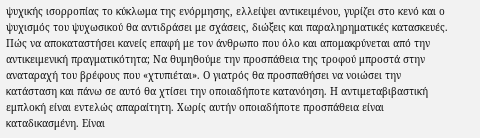ψυχικής ισορροπίας το κύκλωμα της ενόρμησης, ελλείψει αντικειμένου, γυρίζει στο κενό και ο ψυχισμός του ψυχωσικού θα αντιδράσει με σχάσεις, διώξεις και παραληρηματικές κατασκευές. Πώς να αποκαταστήσει κανείς επαφή με τον άνθρωπο που όλο και απομακρύνεται από την αντικειμενική πραγματικότητα; Να θυμηθούμε την προσπάθεια της τροφού μπροστά στην αναταραχή του βρέφους που «χτυπιέται». Ο γιατρός θα προσπαθήσει να νοιώσει την κατάσταση και πάνω σε αυτό θα χτίσει την οποιαδήποτε κατανόηση. Η αντιμεταβιβαστική εμπλοκή είναι εντελώς απαραίτητη. Χωρίς αυτήν οποιαδήποτε προσπάθεια είναι καταδικασμένη. Είναι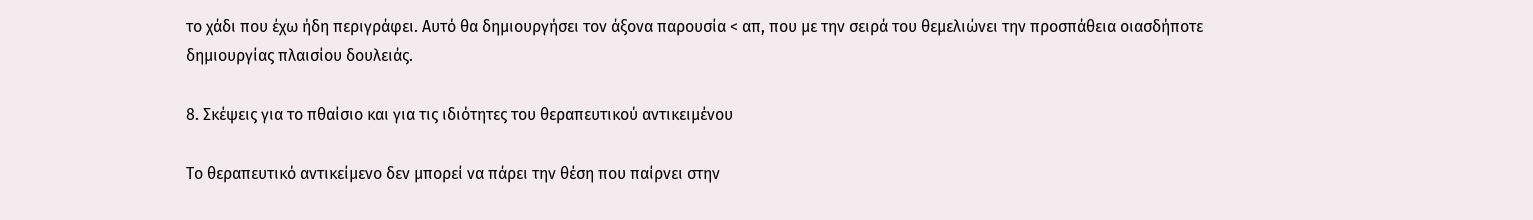το χάδι που έχω ήδη περιγράφει. Αυτό θα δημιουργήσει τον άξονα παρουσία < απ, που με την σειρά του θεμελιώνει την προσπάθεια οιασδήποτε δημιουργίας πλαισίου δουλειάς.

8. Σκέψεις για το πθαίσιο και για τις ιδιότητες του θεραπευτικού αντικειμένου

Το θεραπευτικό αντικείμενο δεν μπορεί να πάρει την θέση που παίρνει στην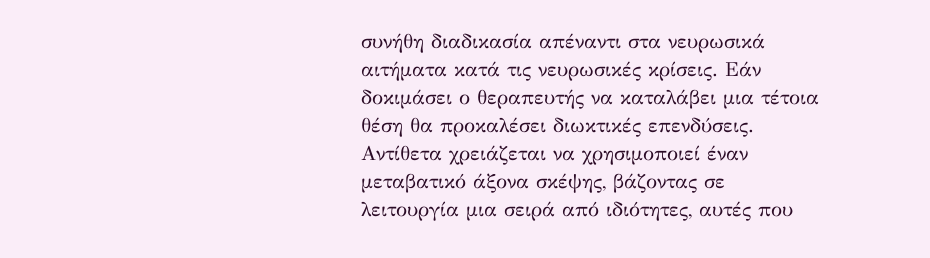συνήθη διαδικασία απέναντι στα νευρωσικά αιτήματα κατά τις νευρωσικές κρίσεις. Εάν δοκιμάσει ο θεραπευτής να καταλάβει μια τέτοια θέση θα προκαλέσει διωκτικές επενδύσεις. Αντίθετα χρειάζεται να χρησιμοποιεί έναν μεταβατικό άξονα σκέψης, βάζοντας σε λειτουργία μια σειρά από ιδιότητες, αυτές που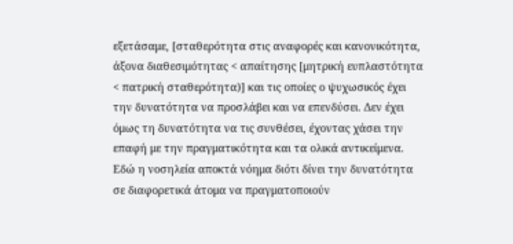εξετάσαμε, [σταθερότητα στις αναφορές και κανονικότητα, άξονα διαθεσιμότητας < απαίτησης [μητρική ευπλαστότητα < πατρική σταθερότητα)] και τις οποίες ο ψυχωσικός έχει την δυνατότητα να προσλάβει και να επενδύσει. Δεν έχει όμως τη δυνατότητα να τις συνθέσει, έχοντας χάσει την επαφή με την πραγματικότητα και τα ολικά αντικείμενα. Εδώ η νοσηλεία αποκτά νόημα διότι δίνει την δυνατότητα σε διαφορετικά άτομα να πραγματοποιούν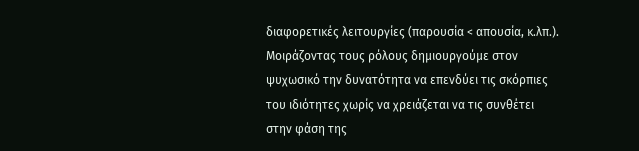διαφορετικές λειτουργίες (παρουσία < απουσία, κ.λπ.). Μοιράζοντας τους ρόλους δημιουργούμε στον ψυχωσικό την δυνατότητα να επενδύει τις σκόρπιες του ιδιότητες χωρίς να χρειάζεται να τις συνθέτει στην φάση της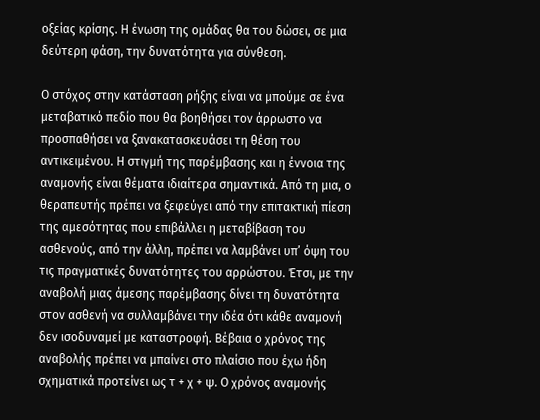οξείας κρίσης. Η ένωση της ομάδας θα του δώσει, σε μια δεύτερη φάση, την δυνατότητα για σύνθεση.

Ο στόχος στην κατάσταση ρήξης είναι να μπούμε σε ένα μεταβατικό πεδίο που θα βοηθήσει τον άρρωστο να προσπαθήσει να ξανακατασκευάσει τη θέση του αντικειμένου. Η στιγμή της παρέμβασης και η έννοια της αναμονής είναι θέματα ιδιαίτερα σημαντικά. Από τη μια, ο θεραπευτής πρέπει να ξεφεύγει από την επιτακτική πίεση της αμεσότητας που επιβάλλει η μεταβίβαση του ασθενούς, από την άλλη, πρέπει να λαμβάνει υπ’ όψη του τις πραγματικές δυνατότητες του αρρώστου. Έτσι, με την αναβολή μιας άμεσης παρέμβασης δίνει τη δυνατότητα στον ασθενή να συλλαμβάνει την ιδέα ότι κάθε αναμονή δεν ισοδυναμεί με καταστροφή. Βέβαια ο χρόνος της αναβολής πρέπει να μπαίνει στο πλαίσιο που έχω ήδη σχηματικά προτείνει ως τ + χ + ψ. Ο χρόνος αναμονής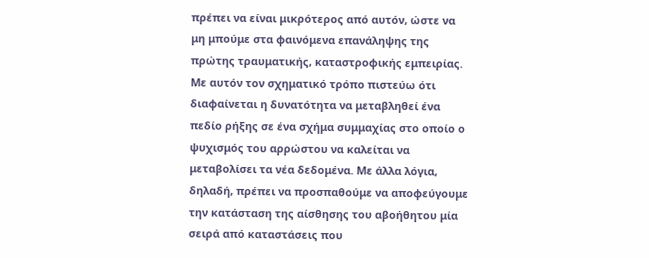πρέπει να είναι μικρότερος από αυτόν, ώστε να μη μπούμε στα φαινόμενα επανάληψης της πρώτης τραυματικής, καταστροφικής εμπειρίας. Με αυτόν τον σχηματικό τρόπο πιστεύω ότι διαφαίνεται η δυνατότητα να μεταβληθεί ένα πεδίο ρήξης σε ένα σχήμα συμμαχίας στο οποίο ο ψυχισμός του αρρώστου να καλείται να μεταβολίσει τα νέα δεδομένα. Με άλλα λόγια, δηλαδή, πρέπει να προσπαθούμε να αποφεύγουμε την κατάσταση της αίσθησης του αβοήθητου μία σειρά από καταστάσεις που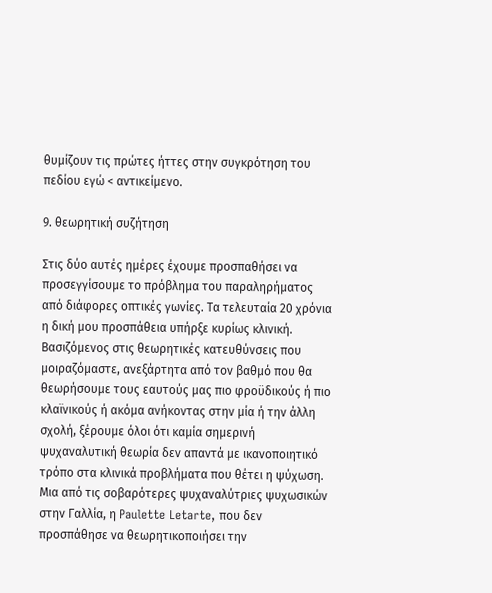θυμίζουν τις πρώτες ήττες στην συγκρότηση του πεδίου εγώ < αντικείμενο.

9. θεωρητική συζήτηση

Στις δύο αυτές ημέρες έχουμε προσπαθήσει να προσεγγίσουμε το πρόβλημα του παραληρήματος από διάφορες οπτικές γωνίες. Τα τελευταία 20 χρόνια η δική μου προσπάθεια υπήρξε κυρίως κλινική. Βασιζόμενος στις θεωρητικές κατευθύνσεις που μοιραζόμαστε, ανεξάρτητα από τον βαθμό που θα θεωρήσουμε τους εαυτούς μας πιο φροϋδικούς ή πιο κλαϊνικούς ή ακόμα ανήκοντας στην μία ή την άλλη σχολή, ξέρουμε όλοι ότι καμία σημερινή ψυχαναλυτική θεωρία δεν απαντά με ικανοποιητικό τρόπο στα κλινικά προβλήματα που θέτει η ψύχωση. Μια από τις σοβαρότερες ψυχαναλύτριες ψυχωσικών στην Γαλλία, η Paulette Letarte, που δεν προσπάθησε να θεωρητικοποιήσει την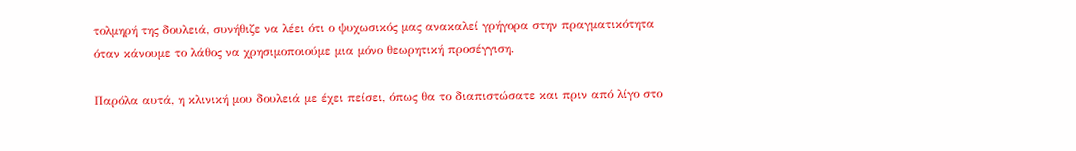τολμηρή της δουλειά, συνήθιζε να λέει ότι ο ψυχωσικός μας ανακαλεί γρήγορα στην πραγματικότητα όταν κάνουμε το λάθος να χρησιμοποιούμε μια μόνο θεωρητική προσέγγιση.

Παρόλα αυτά, η κλινική μου δουλειά με έχει πείσει, όπως θα το διαπιστώσατε και πριν από λίγο στο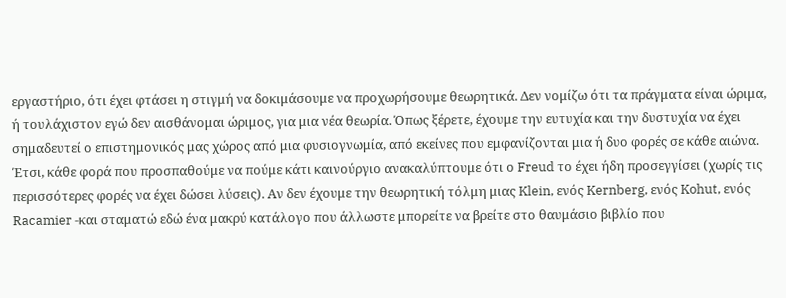εργαστήριο, ότι έχει φτάσει η στιγμή να δοκιμάσουμε να προχωρήσουμε θεωρητικά. Δεν νομίζω ότι τα πράγματα είναι ώριμα, ή τουλάχιστον εγώ δεν αισθάνομαι ώριμος, για μια νέα θεωρία. Όπως ξέρετε, έχουμε την ευτυχία και την δυστυχία να έχει σημαδευτεί ο επιστημονικός μας χώρος από μια φυσιογνωμία, από εκείνες που εμφανίζονται μια ή δυο φορές σε κάθε αιώνα. Έτσι, κάθε φορά που προσπαθούμε να πούμε κάτι καινούργιο ανακαλύπτουμε ότι ο Freud το έχει ήδη προσεγγίσει (χωρίς τις περισσότερες φορές να έχει δώσει λύσεις). Αν δεν έχουμε την θεωρητική τόλμη μιας Klein, ενός Kernberg, ενός Kohut, ενός Racamier -και σταματώ εδώ ένα μακρύ κατάλογο που άλλωστε μπορείτε να βρείτε στο θαυμάσιο βιβλίο που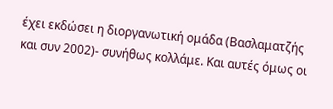έχει εκδώσει η διοργανωτική ομάδα (Βασλαματζής και συν 2002)- συνήθως κολλάμε. Και αυτές όμως οι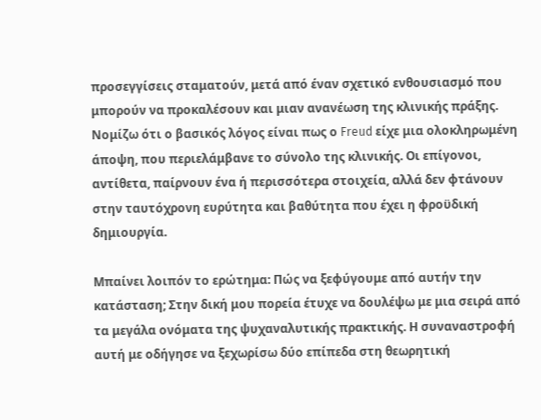προσεγγίσεις σταματούν, μετά από έναν σχετικό ενθουσιασμό που μπορούν να προκαλέσουν και μιαν ανανέωση της κλινικής πράξης. Νομίζω ότι ο βασικός λόγος είναι πως ο Freud είχε μια ολοκληρωμένη άποψη, που περιελάμβανε το σύνολο της κλινικής. Οι επίγονοι, αντίθετα, παίρνουν ένα ή περισσότερα στοιχεία, αλλά δεν φτάνουν στην ταυτόχρονη ευρύτητα και βαθύτητα που έχει η φροϋδική δημιουργία.

Μπαίνει λοιπόν το ερώτημα: Πώς να ξεφύγουμε από αυτήν την κατάσταση; Στην δική μου πορεία έτυχε να δουλέψω με μια σειρά από τα μεγάλα ονόματα της ψυχαναλυτικής πρακτικής. Η συναναστροφή αυτή με οδήγησε να ξεχωρίσω δύο επίπεδα στη θεωρητική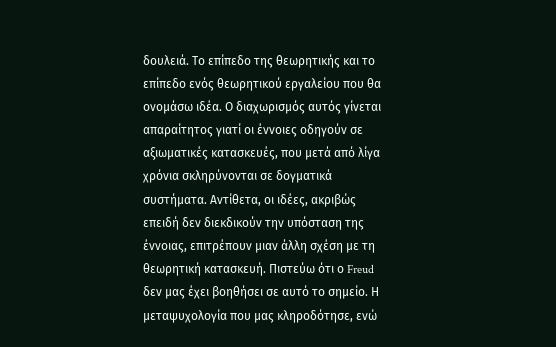δουλειά. Το επίπεδο της θεωρητικής και το επίπεδο ενός θεωρητικού εργαλείου που θα ονομάσω ιδέα. Ο διαχωρισμός αυτός γίνεται απαραίτητος γιατί οι έννοιες οδηγούν σε αξιωματικές κατασκευές, που μετά από λίγα χρόνια σκληρύνονται σε δογματικά συστήματα. Αντίθετα, οι ιδέες, ακριβώς επειδή δεν διεκδικούν την υπόσταση της έννοιας, επιτρέπουν μιαν άλλη σχέση με τη θεωρητική κατασκευή. Πιστεύω ότι ο Freud δεν μας έχει βοηθήσει σε αυτό το σημείο. Η μεταψυχολογία που μας κληροδότησε, ενώ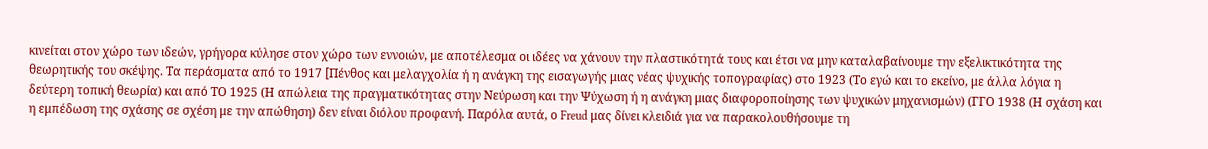κινείται στον χώρο των ιδεών, γρήγορα κύλησε στον χώρο των εννοιών, με αποτέλεσμα οι ιδέες να χάνουν την πλαστικότητά τους και έτσι να μην καταλαβαίνουμε την εξελικτικότητα της θεωρητικής του σκέψης. Τα περάσματα από το 1917 [Πένθος και μελαγχολία ή η ανάγκη της εισαγωγής μιας νέας ψυχικής τοπογραφίας) στο 1923 (Το εγώ και το εκείνο, με άλλα λόγια η δεύτερη τοπική θεωρία) και από ΤΟ 1925 (Η απώλεια της πραγματικότητας στην Νεύρωση και την Ψύχωση ή η ανάγκη μιας διαφοροποίησης των ψυχικών μηχανισμών) (ΓΓΟ 1938 (Η σχάση και η εμπέδωση της σχάσης σε σχέση με την απώθηση) δεν είναι διόλου προφανή. Παρόλα αυτά, ο Freud μας δίνει κλειδιά για να παρακολουθήσουμε τη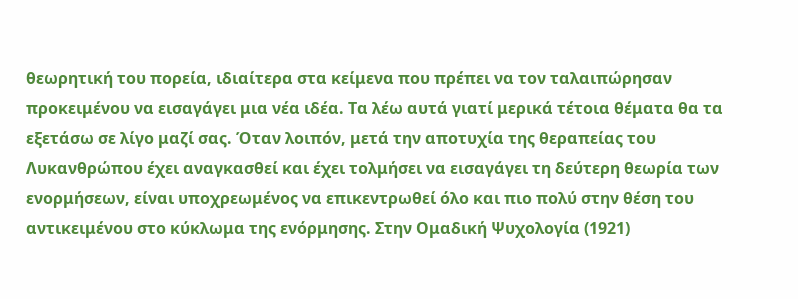θεωρητική του πορεία, ιδιαίτερα στα κείμενα που πρέπει να τον ταλαιπώρησαν προκειμένου να εισαγάγει μια νέα ιδέα. Τα λέω αυτά γιατί μερικά τέτοια θέματα θα τα εξετάσω σε λίγο μαζί σας. Όταν λοιπόν, μετά την αποτυχία της θεραπείας του Λυκανθρώπου έχει αναγκασθεί και έχει τολμήσει να εισαγάγει τη δεύτερη θεωρία των ενορμήσεων, είναι υποχρεωμένος να επικεντρωθεί όλο και πιο πολύ στην θέση του αντικειμένου στο κύκλωμα της ενόρμησης. Στην Ομαδική Ψυχολογία (1921)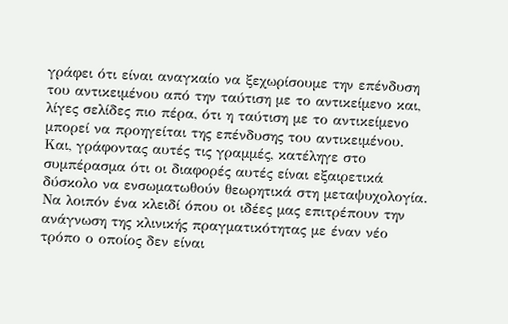γράφει ότι είναι αναγκαίο να ξεχωρίσουμε την επένδυση του αντικειμένου από την ταύτιση με το αντικείμενο και, λίγες σελίδες πιο πέρα, ότι η ταύτιση με το αντικείμενο μπορεί να προηγείται της επένδυσης του αντικειμένου. Και, γράφοντας αυτές τις γραμμές, κατέληγε στο συμπέρασμα ότι οι διαφορές αυτές είναι εξαιρετικά δύσκολο να ενσωματωθούν θεωρητικά στη μεταψυχολογία. Να λοιπόν ένα κλειδί όπου οι ιδέες μας επιτρέπουν την ανάγνωση της κλινικής πραγματικότητας με έναν νέο τρόπο ο οποίος δεν είναι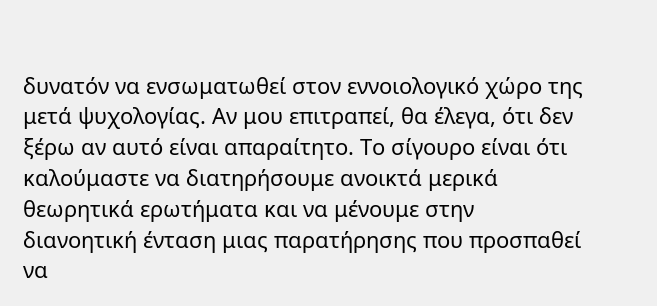δυνατόν να ενσωματωθεί στον εννοιολογικό χώρο της μετά ψυχολογίας. Αν μου επιτραπεί, θα έλεγα, ότι δεν ξέρω αν αυτό είναι απαραίτητο. Το σίγουρο είναι ότι καλούμαστε να διατηρήσουμε ανοικτά μερικά θεωρητικά ερωτήματα και να μένουμε στην διανοητική ένταση μιας παρατήρησης που προσπαθεί να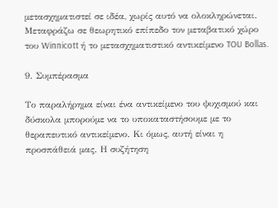μετασχηματιστεί σε ιδέα, χωρίς αυτό να ολοκληρώνεται. Μεταφράζω σε θεωρητικό επίπεδο τον μεταβατικό χώρο του Winnicott ή το μετασχηματιστικό αντικείμενο TOU Bollas.

9. Συμπέρασμα

Το παραλήρημα είναι ένα αντικείμενο του ψυχισμού και δύσκολα μπορούμε να το υποκαταστήσουμε με το θεραπευτικό αντικείμενο. Κι όμως, αυτή είναι η προσπάθειά μας. Η συζήτηση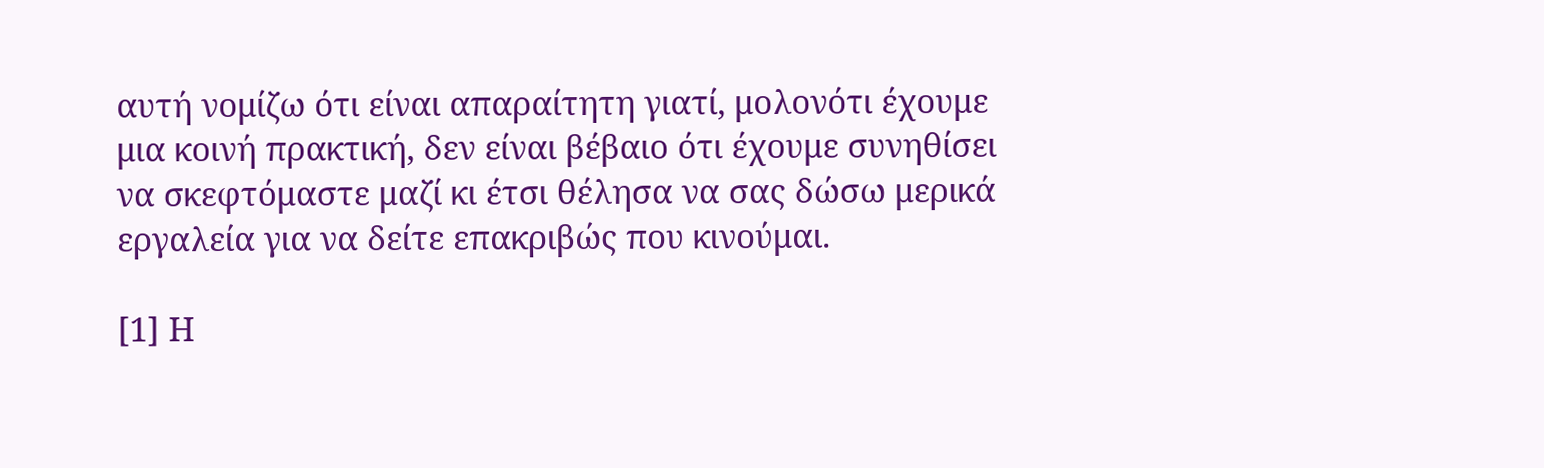αυτή νομίζω ότι είναι απαραίτητη γιατί, μολονότι έχουμε μια κοινή πρακτική, δεν είναι βέβαιο ότι έχουμε συνηθίσει να σκεφτόμαστε μαζί κι έτσι θέλησα να σας δώσω μερικά εργαλεία για να δείτε επακριβώς που κινούμαι.

[1] Η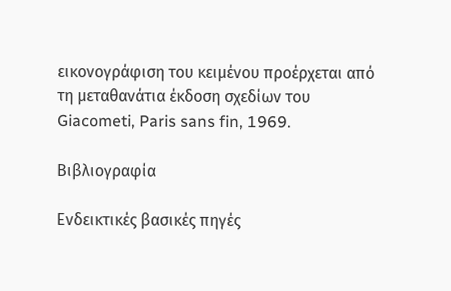εικονογράφιση του κειμένου προέρχεται από τη μεταθανάτια έκδοση σχεδίων του Giacometi, Paris sans fin, 1969.

Βιβλιογραφία

Ενδεικτικές βασικές πηγές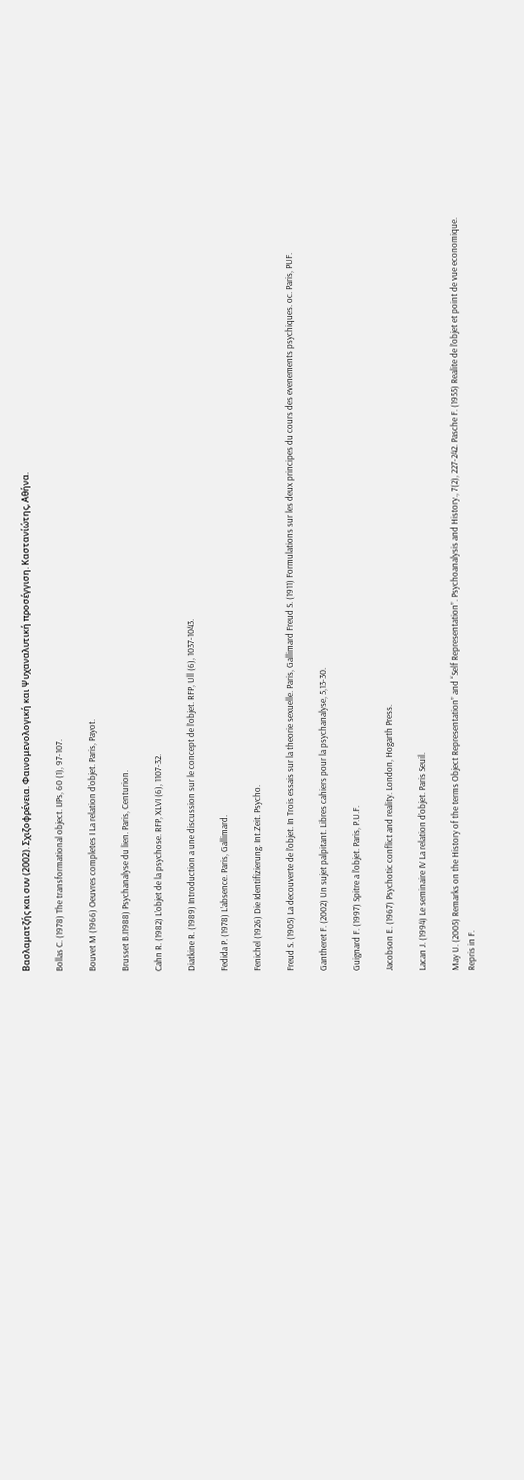Βασλαματζής και συν (2002). Σχιζοφρένεια. Φαινομενολογική και Ψυχαναλυτική προσέγγιση. Καστανίώτης, Αθήνα.

Bollas C. (1978) The transformational object. IJPs, 60 (1), 97-107.

Bouvet M (1966) Oeuvres completes I La relation d’objet. Paris, Payot.

Brusset B.I1988) Psychanalyse du lien. Paris, Centurion.

Cahn R. (1982) L’objet de la psychose. RFP, XLVI (6), 1107-32.

Diatkine R. (1989) Introduction a une discussion sur le concept de l’objet. RFP, Ull (6), 1037-1043.

Fedida P. (1978) L’absence. Paris, Gallimard.

Fenichel (1926) Die Identifizierung. Int.Zeit. Psycho.

Freud S. (1905) La decouverte de l’objet. In Trois essais sur la theorie sexuelle. Paris, Gallimard Freud S. (1911) Formulations sur les deux principes du cours des evenements psychiques. oc. Paris, PUF.

Gantheret F. (2002) Un sujet palpitant. Libres cahiers pour la psychanalyse, 5,13-30.

Guignard F. (1997) Spitre a l’objet. Paris, P.U.F.

Jacobson E. (1967) Psychotic conflict and reality. London, Hogarth Press.

Lacan J. (1994) Le seminaire IV La relation d’objet. Paris Seuil.

May U. (2005) Remarks on the History of the terms Object Representation” and “Self Representation”. Psychoanalysis and History., 7(2), 227-242. Pasche F. (1955) Realite de l’objet et point de vue economique. Repris in F.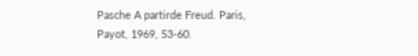Pasche A partirde Freud. Paris, Payot, 1969, 53-60.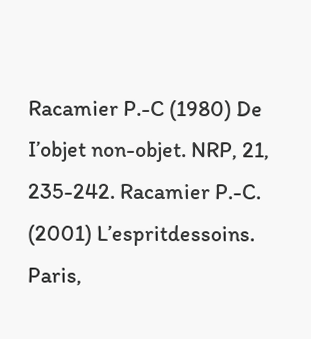Racamier P.-C (1980) De I’objet non-objet. NRP, 21, 235-242. Racamier P.-C. (2001) L’espritdessoins. Paris,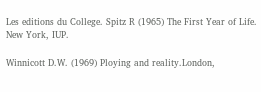Les editions du College. Spitz R (1965) The First Year of Life. New York, IUP.

Winnicott D.W. (1969) Ploying and reality.London,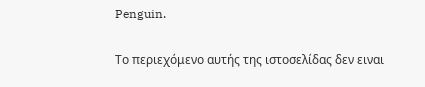Penguin.

Το περιεχόμενο αυτής της ιστοσελίδας δεν ειναι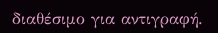διαθέσιμο για αντιγραφή.